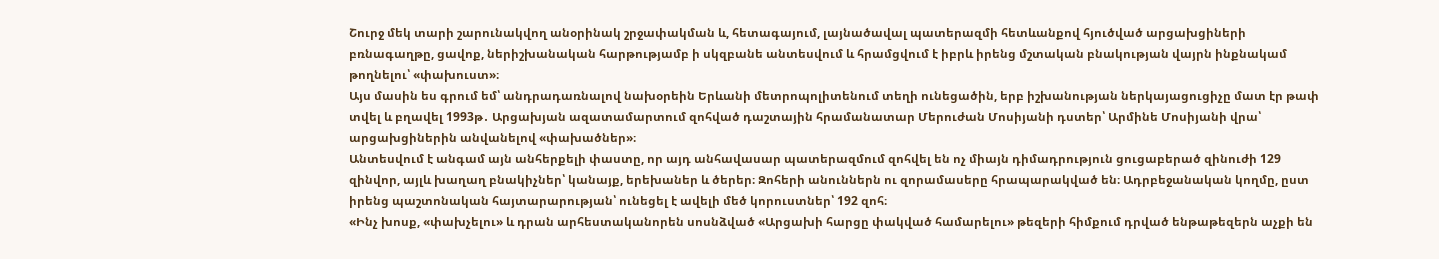Շուրջ մեկ տարի շարունակվող անօրինակ շրջափակման և, հետագայում, լայնածավալ պատերազմի հետևանքով հյուծված արցախցիների բռնագաղթը, ցավոք, ներիշխանական հարթությամբ ի սկզբանե անտեսվում և հրամցվում է իբրև իրենց մշտական բնակության վայրն ինքնակամ թողնելու՝ «փախուստ»։
Այս մասին ես գրում եմ՝ անդրադառնալով նախօրեին Երևանի մետրոպոլիտենում տեղի ունեցածին, երբ իշխանության ներկայացուցիչը մատ էր թափ տվել և բղավել 1993թ․ Արցախյան ազատամարտում զոհված դաշտային հրամանատար Մերուժան Մոսիյանի դստեր՝ Արմինե Մոսիյանի վրա՝ արցախցիներին անվանելով «փախածներ»։
Անտեսվում է անգամ այն անհերքելի փաստը, որ այդ անհավասար պատերազմում զոհվել են ոչ միայն դիմադրություն ցուցաբերած զինուժի 129 զինվոր, այլև խաղաղ բնակիչներ՝ կանայք, երեխաներ և ծերեր։ Զոհերի անուններն ու զորամասերը հրապարակված են։ Ադրբեջանական կողմը, ըստ իրենց պաշտոնական հայտարարության՝ ունեցել է ավելի մեծ կորուստներ՝ 192 զոհ։
«Ինչ խոսք, «փախչելու» և դրան արհեստականորեն սոսնձված «Արցախի հարցը փակված համարելու» թեզերի հիմքում դրված ենթաթեզերն աչքի են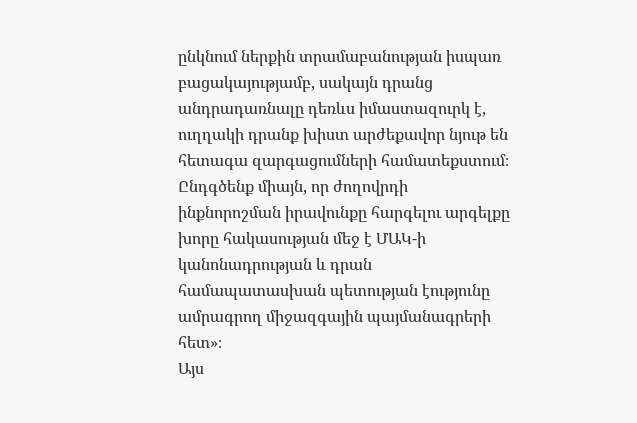ընկնում ներքին տրամաբանության իսպառ բացակայությամբ, սակայն դրանց անդրադառնալը դեռևս իմաստազուրկ է, ուղղակի դրանք խիստ արժեքավոր նյութ են հետագա զարգացումների համատեքստում։ Ընդգծենք միայն, որ ժողովրդի ինքնորոշման իրավունքը հարգելու արգելքը խորը հակասության մեջ է ՄԱԿ-ի կանոնադրության և դրան համապատասխան պետության էությունը ամրագրող միջազգային պայմանագրերի հետ»։
Այս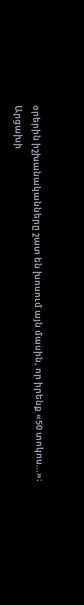օրերին իշխանականները շատ են խոսում այն մասին, որ իրենք «50 տոկոս…»։
Արցախի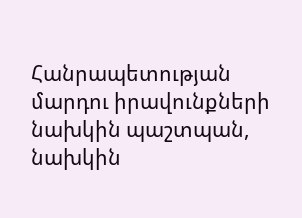Հանրապետության մարդու իրավունքների նախկին պաշտպան, նախկին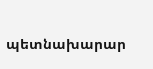պետնախարար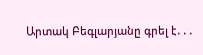Արտակ Բեգլարյանը գրել է․․․